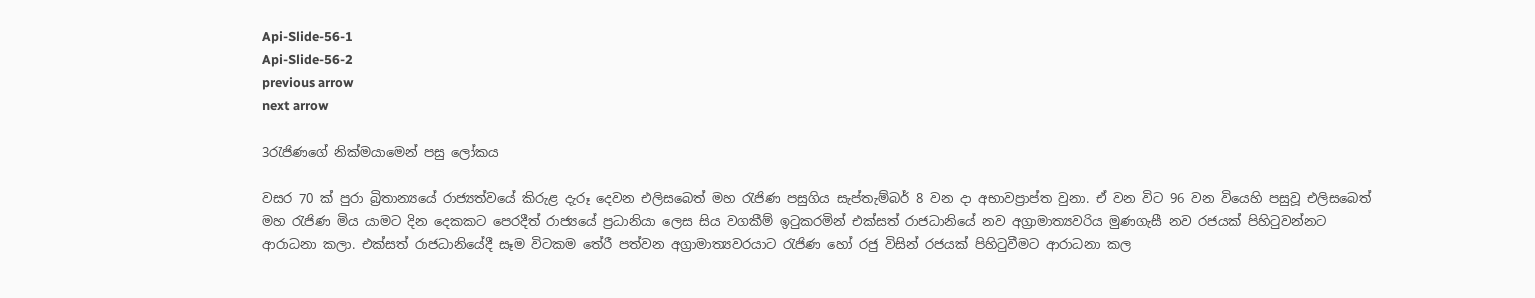Api-Slide-56-1
Api-Slide-56-2
previous arrow
next arrow

3රැජිණගේ නික්මයාමෙන් පසු ලෝකය

වසර 70 ක් පුරා බ්‍රිතාන්‍යයේ රාජ්‍යත්වයේ කිරුළ දැරූ දෙවන එලිසබෙත් මහ රැජිණ පසුගිය සැප්තැම්බර් 8 වන දා අභාවප්‍රාප්ත වුනා. ඒ වන විට 96 වන වියෙහි පසුවූ එලිසබෙත් මහ රැජිණ මිය යාමට දින දෙකකට පෙරදීත් රාජ්‍යයේ ප්‍රධානියා ලෙස සිය වගකීම් ඉටුකරමින් එක්සත් රාජධානියේ නව අග්‍රාමාත්‍යවරිය මුණගැසී නව රජයක් පිහිටුවන්නට ආරාධනා කලා. එක්සත් රාජධානියේදී සෑම විටකම තේරී පත්වන අග්‍රාමාත්‍යවරයාට රැජිණ හෝ රජු විසින් රජයක් පිහිටුවීමට ආරාධනා කල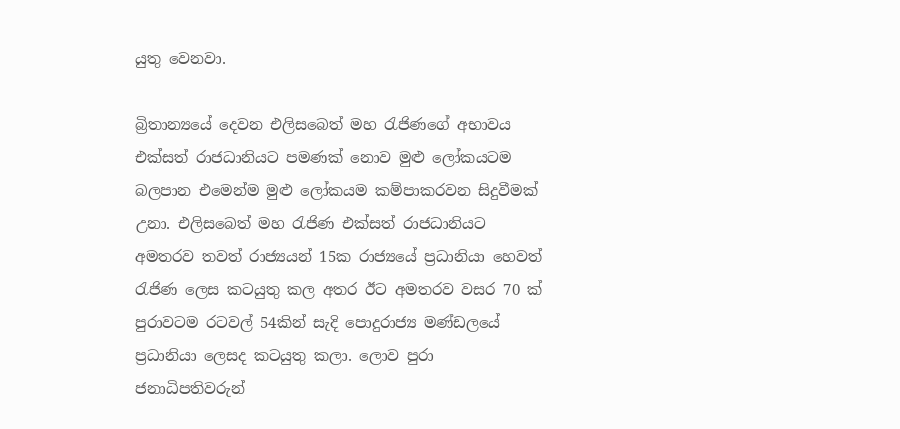යුතු වෙනවා.

බ්‍රිතාන්‍යයේ දෙවන එලිසබෙත් මහ රැජිණගේ අභාවය එක්සත් රාජධානියට පමණක් නොව මුළු ලෝකයටම බලපාන එමෙන්ම මුළු ලෝකයම කම්පාකරවන සිදුවීමක් උනා. එලිසබෙත් මහ රැජිණ එක්සත් රාජධානියට අමතරව තවත් රාජ්‍යයන් 15ක රාජ්‍යයේ ප්‍රධානියා හෙවත් රැජිණ ලෙස කටයුතු කල අතර ඊට අමතරව වසර 70 ක් පුරාවටම රටවල් 54කින් සැදි පොදුරාජ්‍ය මණ්ඩලයේ ප්‍රධානියා ලෙසද කටයුතු කලා. ලොව පුරා ජනාධිපතිවරුන්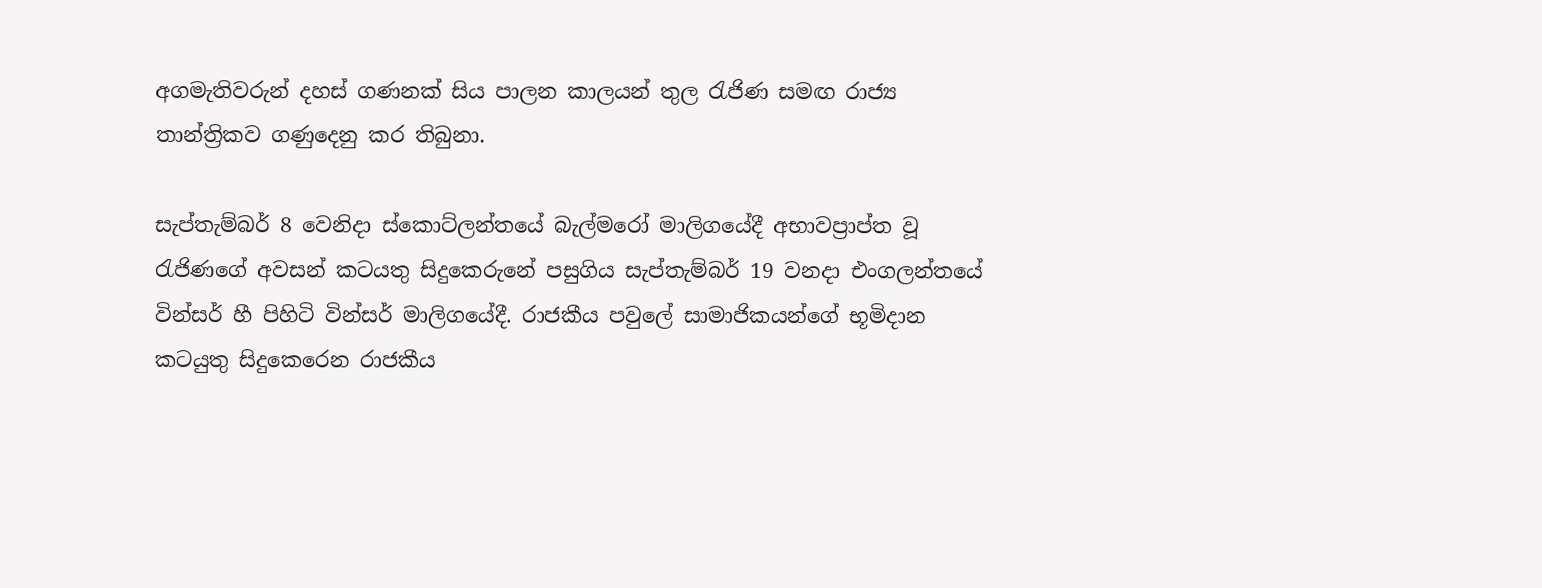අගමැතිවරුන් දහස් ගණනක් සිය පාලන කාලයන් තුල රැජිණ සමඟ රාජ්‍ය තාන්ත්‍රිකව ගණුදෙනු කර තිබුනා.

සැප්තැම්බර් 8 වෙනිදා ස්කොට්ලන්තයේ බැල්මරෝ මාලිගයේදී අභාවප්‍රාප්ත වූ රැජිණගේ අවසන් කටයතු සිදුකෙරුනේ පසුගිය සැප්තැම්බර් 19 වනදා එංගලන්තයේ වින්සර් හී පිහිටි වින්සර් මාලිගයේදී. රාජකීය පවුලේ සාමාජිකයන්ගේ භූමිදාන කටයුතු සිදුකෙරෙන රාජකීය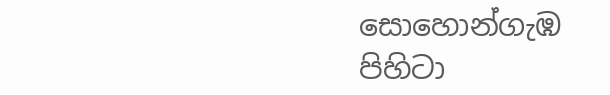සොහොන්ගැඹ පිහිටා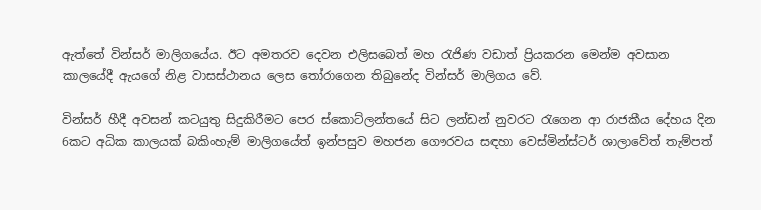ඇත්තේ වින්සර් මාලිගයේය. ඊට අමතරව දෙවන එලිසබෙත් මහ රැජිණ වඩාත් ප්‍රියකරන මෙන්ම අවසාන කාලයේදී ඇයගේ නිළ වාසස්ථානය ලෙස තෝරාගෙන තිබුනේද වින්සර් මාලිගය වේ.

වින්සර් හීදී අවසන් කටයුතු සිදුකිරීමට පෙර ස්කොට්ලන්තයේ සිට ලන්ඩන් නුවරට රැගෙන ආ රාජකීය දේහය දින 6කට අධික කාලයක් බකිංහැම් මාලිගයේත් ඉන්පසුව මහජන ගෞරවය සඳහා වෙස්මින්ස්ටර් ශාලාවේත් තැම්පත්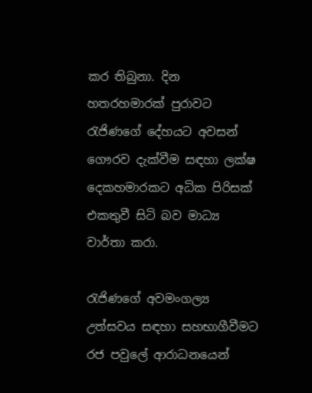කර තිබුනා. දින හතරහමාරක් පුරාවට රැජිණගේ දේහයට අවසන් ගෞරව දැක්වීම සඳහා ලක්ෂ දෙකහමාරකට අධික පිරිසක් එකතුවී සිටි බව මාධ්‍ය වාර්තා කරා.

රැජිණගේ අවමංගල්‍ය උත්සවය සඳහා සහභාගීවීමට රජ පවුලේ ආරාධනයෙන්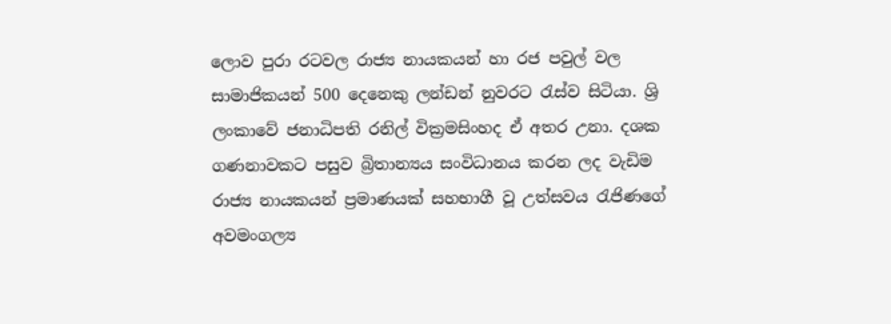ලොව පුරා රටවල රාජ්‍ය නායකයන් හා රජ පවුල් වල සාමාජිකයන් 500 දෙනෙකු ලන්ඩන් නුවරට රැස්ව සිටියා. ශ්‍රි ලංකාවේ ජනාධිපති රනිල් වික්‍රමසිංහද ඒ අතර උනා. දශක ගණනාවකට පසුව බ්‍රිතාන්‍යය සංවිධානය කරන ලද වැඩිම රාජ්‍ය නායකයන් ප්‍රමාණයක් සහභාගී වූ උත්සවය රැජිණගේ අවමංගල්‍ය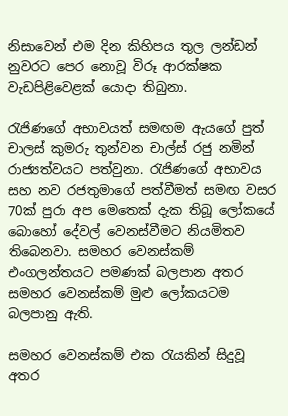නිසාවෙන් එම දින කිහිපය තුල ලන්ඩන් නුවරට පෙර නොවූ විරූ ආරක්ෂක වැඩපිළිවෙළක් යොදා තිබුනා.

රැජිණගේ අභාවයත් සමඟම ඇයගේ පුත් චාලස් කුමරු තුන්වන චාල්ස් රජු නමින් රාජ්‍යත්වයට පත්වුනා. රැජිණගේ අභාවය සහ නව රජතුමාගේ පත්වීමත් සමඟ වසර 70ක් පුරා අප මෙතෙක් දැක තිබූ ලෝකයේ බොහෝ දේවල් වෙනස්වීමට නියමිතව තිබෙනවා. සමහර වෙනස්කම් එංගලන්තයට පමණක් බලපාන අතර සමහර වෙනස්කම් මුළු ලෝකයටම බලපානු ඇති.

සමහර වෙනස්කම් එක රැයකින් සිදුවූ අතර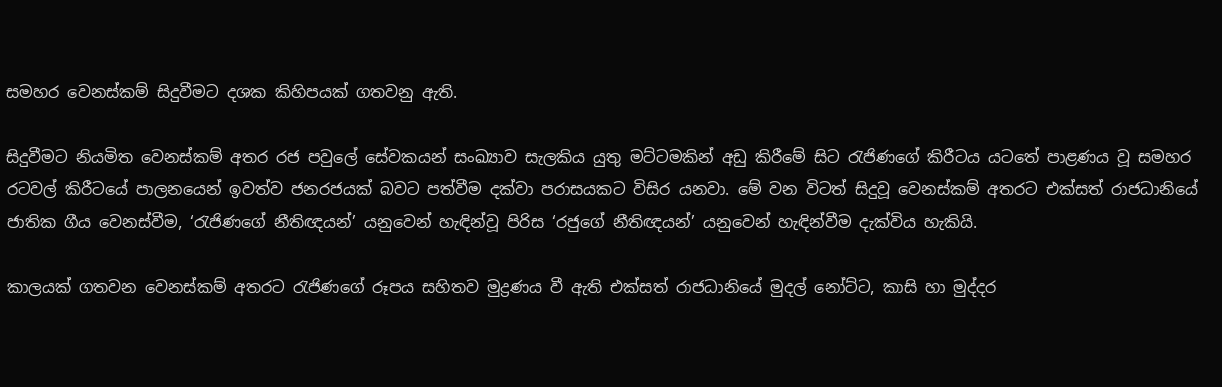සමහර වෙනස්කම් සිදුවීමට දශක කිහිපයක් ගතවනු ඇති.

සිදුවීමට නියමිත වෙනස්කම් අතර රජ පවුලේ සේවකයන් සංඛ්‍යාව සැලකිය යුතු මට්ටමකින් අඩු කිරීමේ සිට රැජිණගේ කිරීටය යටතේ පාළණය වූ සමහර රටවල් කිරීටයේ පාලනයෙන් ඉවත්ව ජනරජයක් බවට පත්වීම දක්වා පරාසයකට විසිර යනවා. මේ වන විටත් සිදුවූ වෙනස්කම් අතරට එක්සත් රාජධානියේ ජාතික ගීය වෙනස්වීම, ‘රැජිණගේ නීතිඥයන්’ යනුවෙන් හැඳින්වූ පිරිස ‘රජුගේ නීතිඥයන්’ යනුවෙන් හැඳින්වීම දැක්විය හැකියි.

කාලයක් ගතවන වෙනස්කම් අතරට රැජිණගේ රූපය සහිතව මුද්‍රණය වී ඇති එක්සත් රාජධානියේ මුදල් නෝට්ට, කාසි හා මුද්දර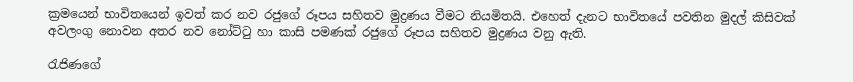ක්‍රමයෙන් භාවිතයෙන් ඉවත් කර නව රජුගේ රූපය සහිතව මුද්‍රණය වීමට නියමිතයි. එහෙත් දැනට භාවිතයේ පවතින මුදල් කිසිවක් අවලංගු නොවන අතර නව නෝට්ටු හා කාසි පමණක් රජුගේ රූපය සහිතව මුද්‍රණය වනු ඇති.

රැජිණගේ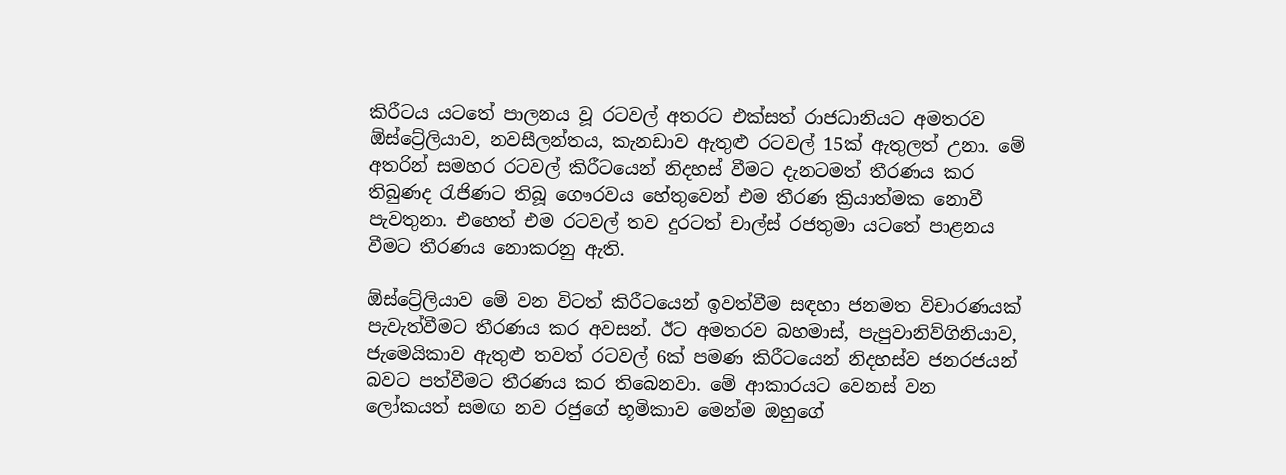කිරීටය යටතේ පාලනය වූ රටවල්‍ අතරට එක්සත් රාජධානියට අමතරව ඕස්ට්‍රේලියාව, නවසීලන්තය, කැනඩාව ඇතුළු රටවල් 15ක් ඇතුලත් උනා. මේ අතරින් සමහර රටවල් කිරීටයෙන් නිදහස් වීමට දැනටමත් තීරණය කර තිබුණද රැජිණට තිබූ ගෞරවය හේතුවෙන් එම තීරණ ක්‍රියාත්මක නොවී පැවතුනා. එහෙත් එම රටවල් තව දුරටත් චාල්ස් රජතුමා යටතේ පාළනය වීමට තීරණය නොකරනු ඇති.

ඕස්ට්‍රේලියාව මේ වන විටත් කිරීටයෙන් ඉවත්වීම සඳහා ජනමත විචාරණයක් පැවැත්වීමට තීරණය කර අවසන්. ඊට අමතරව බහමාස්, පැපුවානිව්ගිනියාව, ජැමෙයිකාව ඇතුළු තවත් රටවල්‍ 6ක් පමණ කිරීටයෙන් නිදහස්ව ජනරජයන් බවට පත්වීමට තීරණය කර තිබෙනවා. මේ ආකාරයට වෙනස් වන ලෝකයත් සමඟ නව රජුගේ භූමිකාව මෙන්ම ඔහුගේ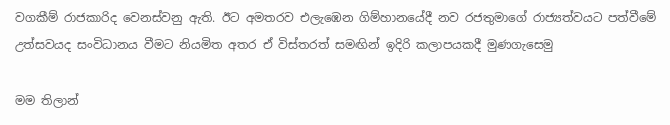වගකීම් රාජකාරිද වෙනස්වනු ඇති. ඊට අමතරව එලැඹෙන ගිම්හානයේදී නව රජතුමාගේ රාජ්‍යත්වයට පත්වීමේ උත්සවයද සංවිධානය වීමට නියමිත අතර ඒ විස්තරත් සමඟින් ඉදිරි කලාපයකදී මුණගැසෙමු

මම තිලාන්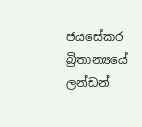ජයසේකර බ්‍රිතාන්‍යයේ ලන්ඩන්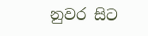නුවර සිට